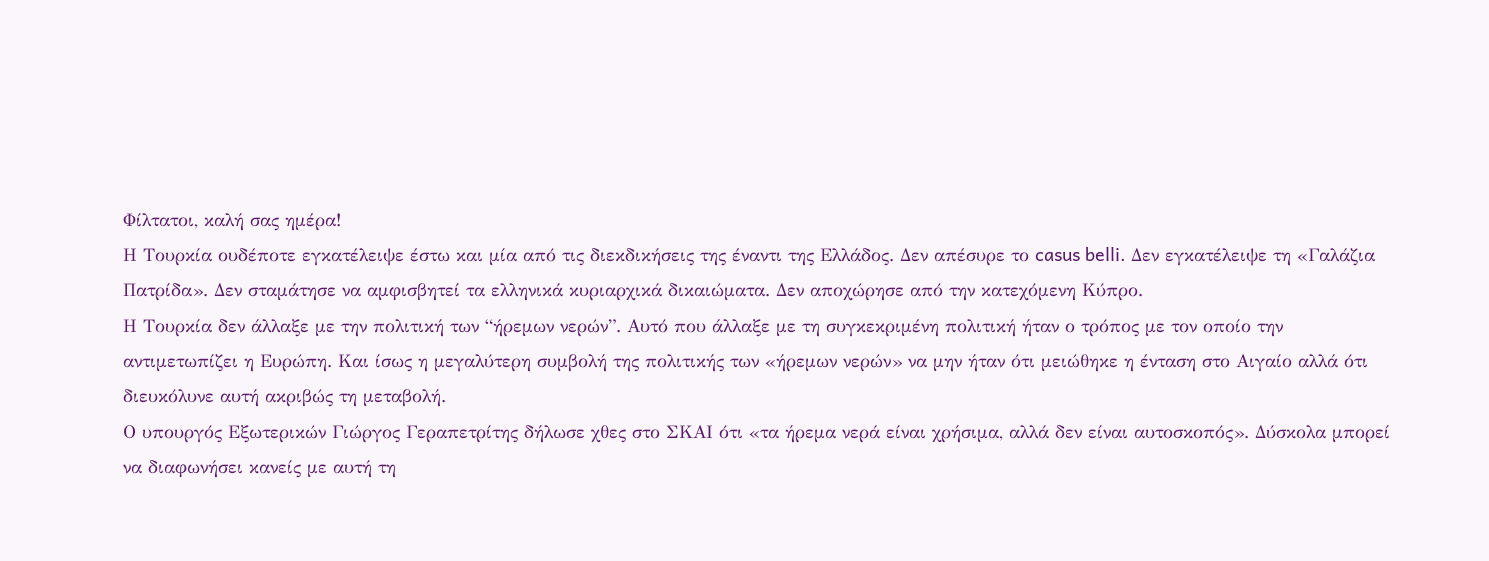Φίλτατοι, καλή σας ημέρα!
Η Τουρκία ουδέποτε εγκατέλειψε έστω και μία από τις διεκδικήσεις της έναντι της Ελλάδος. Δεν απέσυρε το casus belli. Δεν εγκατέλειψε τη «Γαλάζια Πατρίδα». Δεν σταμάτησε να αμφισβητεί τα ελληνικά κυριαρχικά δικαιώματα. Δεν αποχώρησε από την κατεχόμενη Κύπρο.
Η Τουρκία δεν άλλαξε με την πολιτική των “ήρεμων νερών”. Αυτό που άλλαξε με τη συγκεκριμένη πολιτική ήταν ο τρόπος με τον οποίο την αντιμετωπίζει η Ευρώπη. Και ίσως η μεγαλύτερη συμβολή της πολιτικής των «ήρεμων νερών» να μην ήταν ότι μειώθηκε η ένταση στο Αιγαίο αλλά ότι διευκόλυνε αυτή ακριβώς τη μεταβολή.
Ο υπουργός Εξωτερικών Γιώργος Γεραπετρίτης δήλωσε χθες στο ΣΚΑΙ ότι «τα ήρεμα νερά είναι χρήσιμα, αλλά δεν είναι αυτοσκοπός». Δύσκολα μπορεί να διαφωνήσει κανείς με αυτή τη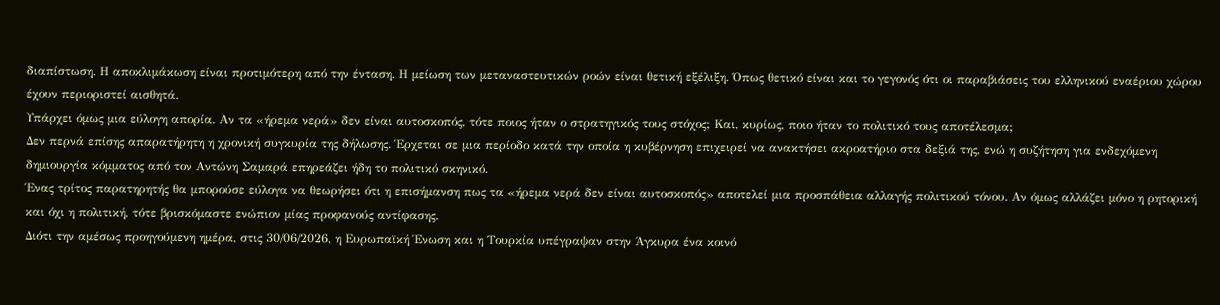διαπίστωση. Η αποκλιμάκωση είναι προτιμότερη από την ένταση. Η μείωση των μεταναστευτικών ροών είναι θετική εξέλιξη. Όπως θετικό είναι και το γεγονός ότι οι παραβιάσεις του ελληνικού εναέριου χώρου έχουν περιοριστεί αισθητά.
Υπάρχει όμως μια εύλογη απορία. Αν τα «ήρεμα νερά» δεν είναι αυτοσκοπός, τότε ποιος ήταν ο στρατηγικός τους στόχος; Και, κυρίως, ποιο ήταν το πολιτικό τους αποτέλεσμα;
Δεν περνά επίσης απαρατήρητη η χρονική συγκυρία της δήλωσης. Έρχεται σε μια περίοδο κατά την οποία η κυβέρνηση επιχειρεί να ανακτήσει ακροατήριο στα δεξιά της, ενώ η συζήτηση για ενδεχόμενη δημιουργία κόμματος από τον Αντώνη Σαμαρά επηρεάζει ήδη το πολιτικό σκηνικό.
Ένας τρίτος παρατηρητής θα μπορούσε εύλογα να θεωρήσει ότι η επισήμανση πως τα «ήρεμα νερά δεν είναι αυτοσκοπός» αποτελεί μια προσπάθεια αλλαγής πολιτικού τόνου. Αν όμως αλλάζει μόνο η ρητορική και όχι η πολιτική, τότε βρισκόμαστε ενώπιον μίας προφανούς αντίφασης.
Διότι την αμέσως προηγούμενη ημέρα, στις 30/06/2026, η Ευρωπαϊκή Ένωση και η Τουρκία υπέγραψαν στην Άγκυρα ένα κοινό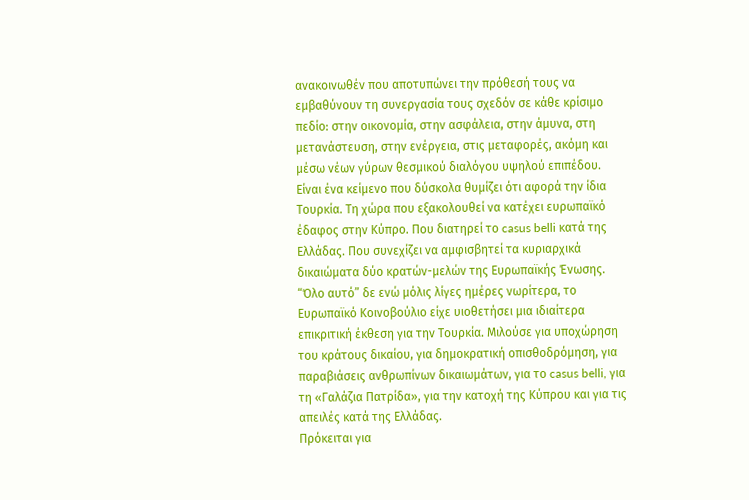ανακοινωθέν που αποτυπώνει την πρόθεσή τους να εμβαθύνουν τη συνεργασία τους σχεδόν σε κάθε κρίσιμο πεδίο: στην οικονομία, στην ασφάλεια, στην άμυνα, στη μετανάστευση, στην ενέργεια, στις μεταφορές, ακόμη και μέσω νέων γύρων θεσμικού διαλόγου υψηλού επιπέδου.
Είναι ένα κείμενο που δύσκολα θυμίζει ότι αφορά την ίδια Τουρκία. Τη χώρα που εξακολουθεί να κατέχει ευρωπαϊκό έδαφος στην Κύπρο. Που διατηρεί το casus belli κατά της Ελλάδας. Που συνεχίζει να αμφισβητεί τα κυριαρχικά δικαιώματα δύο κρατών-μελών της Ευρωπαϊκής Ένωσης.
“Όλο αυτό” δε ενώ μόλις λίγες ημέρες νωρίτερα, το Ευρωπαϊκό Κοινοβούλιο είχε υιοθετήσει μια ιδιαίτερα επικριτική έκθεση για την Τουρκία. Μιλούσε για υποχώρηση του κράτους δικαίου, για δημοκρατική οπισθοδρόμηση, για παραβιάσεις ανθρωπίνων δικαιωμάτων, για το casus belli, για τη «Γαλάζια Πατρίδα», για την κατοχή της Κύπρου και για τις απειλές κατά της Ελλάδας.
Πρόκειται για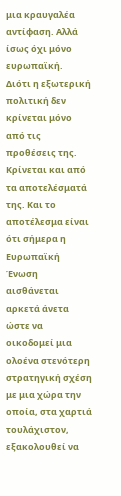μια κραυγαλέα αντίφαση. Αλλά ίσως όχι μόνο ευρωπαϊκή.
Διότι η εξωτερική πολιτική δεν κρίνεται μόνο από τις προθέσεις της. Κρίνεται και από τα αποτελέσματά της. Και το αποτέλεσμα είναι ότι σήμερα η Ευρωπαϊκή Ένωση αισθάνεται αρκετά άνετα ώστε να οικοδομεί μια ολοένα στενότερη στρατηγική σχέση με μια χώρα την οποία, στα χαρτιά τουλάχιστον, εξακολουθεί να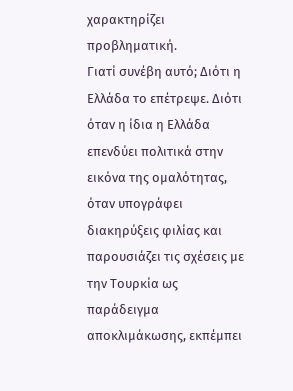χαρακτηρίζει προβληματική.
Γιατί συνέβη αυτό; Διότι η Ελλάδα το επέτρεψε. Διότι όταν η ίδια η Ελλάδα επενδύει πολιτικά στην εικόνα της ομαλότητας, όταν υπογράφει διακηρύξεις φιλίας και παρουσιάζει τις σχέσεις με την Τουρκία ως παράδειγμα αποκλιμάκωσης, εκπέμπει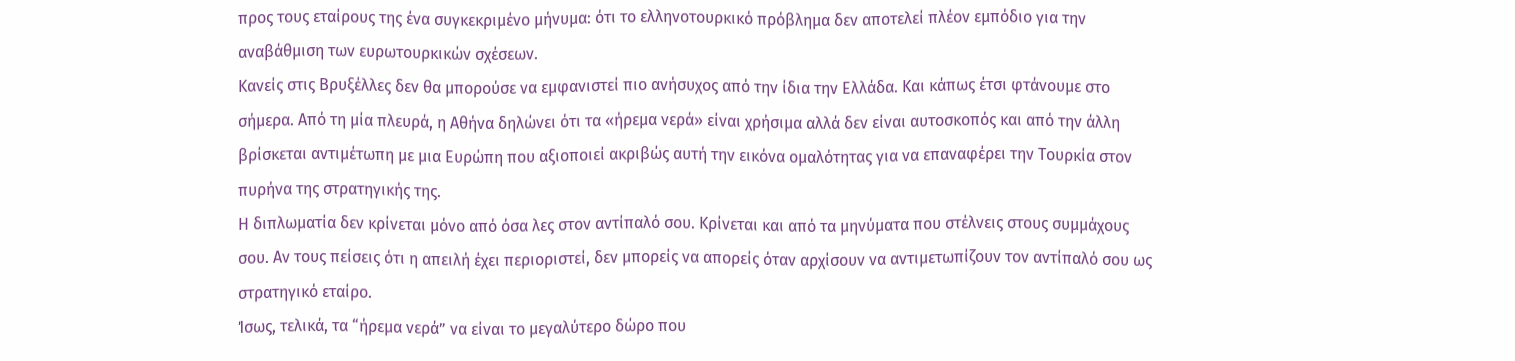προς τους εταίρους της ένα συγκεκριμένο μήνυμα: ότι το ελληνοτουρκικό πρόβλημα δεν αποτελεί πλέον εμπόδιο για την αναβάθμιση των ευρωτουρκικών σχέσεων.
Κανείς στις Βρυξέλλες δεν θα μπορούσε να εμφανιστεί πιο ανήσυχος από την ίδια την Ελλάδα. Και κάπως έτσι φτάνουμε στο σήμερα. Από τη μία πλευρά, η Αθήνα δηλώνει ότι τα «ήρεμα νερά» είναι χρήσιμα αλλά δεν είναι αυτοσκοπός και από την άλλη βρίσκεται αντιμέτωπη με μια Ευρώπη που αξιοποιεί ακριβώς αυτή την εικόνα ομαλότητας για να επαναφέρει την Τουρκία στον πυρήνα της στρατηγικής της.
Η διπλωματία δεν κρίνεται μόνο από όσα λες στον αντίπαλό σου. Κρίνεται και από τα μηνύματα που στέλνεις στους συμμάχους σου. Αν τους πείσεις ότι η απειλή έχει περιοριστεί, δεν μπορείς να απορείς όταν αρχίσουν να αντιμετωπίζουν τον αντίπαλό σου ως στρατηγικό εταίρο.
Ίσως, τελικά, τα “ήρεμα νερά” να είναι το μεγαλύτερο δώρο που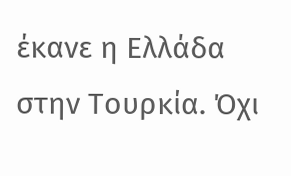έκανε η Ελλάδα στην Τουρκία. Όχι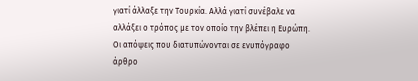γιατί άλλαξε την Τουρκία. Αλλά γιατί συνέβαλε να αλλάξει ο τρόπος με τον οποίο την βλέπει η Ευρώπη.
Oι απόψεις που διατυπώνονται σε ενυπόγραφο άρθρο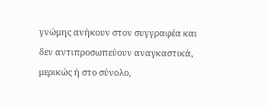γνώμης ανήκουν στον συγγραφέα και δεν αντιπροσωπεύουν αναγκαστικά, μερικώς ή στο σύνολο,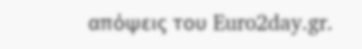απόψεις του Euro2day.gr.